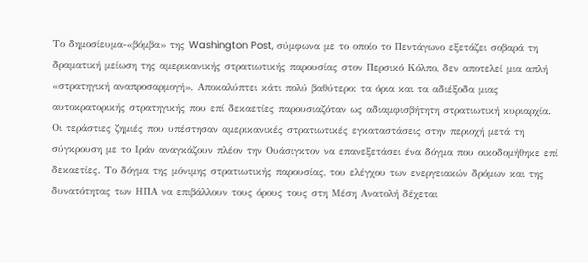Το δημοσίευμα-«βόμβα» της Washington Post, σύμφωνα με το οποίο το Πεντάγωνο εξετάζει σοβαρά τη δραματική μείωση της αμερικανικής στρατιωτικής παρουσίας στον Περσικό Κόλπο, δεν αποτελεί μια απλή «στρατηγική αναπροσαρμογή». Αποκαλύπτει κάτι πολύ βαθύτερο: τα όρια και τα αδιέξοδα μιας αυτοκρατορικής στρατηγικής που επί δεκαετίες παρουσιαζόταν ως αδιαμφισβήτητη στρατιωτική κυριαρχία.
Οι τεράστιες ζημιές που υπέστησαν αμερικανικές στρατιωτικές εγκαταστάσεις στην περιοχή μετά τη σύγκρουση με το Ιράν αναγκάζουν πλέον την Ουάσιγκτον να επανεξετάσει ένα δόγμα που οικοδομήθηκε επί δεκαετίες. Το δόγμα της μόνιμης στρατιωτικής παρουσίας, του ελέγχου των ενεργειακών δρόμων και της δυνατότητας των ΗΠΑ να επιβάλλουν τους όρους τους στη Μέση Ανατολή δέχεται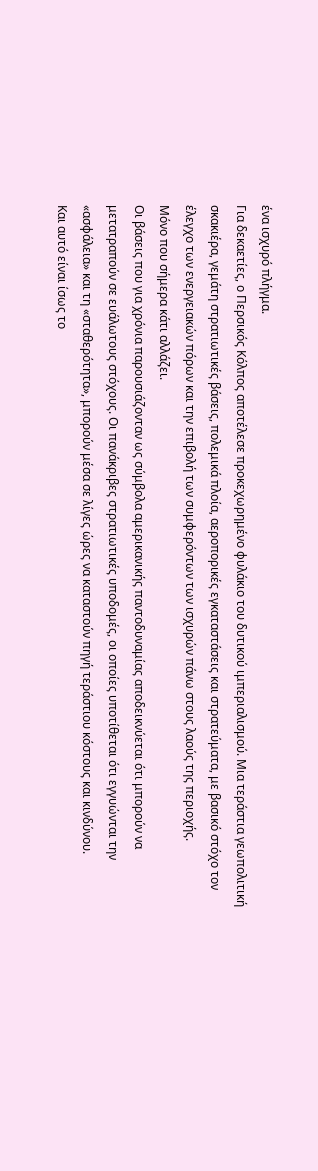ένα ισχυρό πλήγμα.
Για δεκαετίες, ο Περσικός Κόλπος αποτέλεσε προκεχωρημένο φυλάκιο του δυτικού ιμπεριαλισμού. Μια τεράστια γεωπολιτική σκακιέρα, γεμάτη στρατιωτικές βάσεις, πολεμικά πλοία, αεροπορικές εγκαταστάσεις και στρατεύματα, με βασικό στόχο τον έλεγχο των ενεργειακών πόρων και την επιβολή των συμφερόντων των ισχυρών πάνω στους λαούς της περιοχής.
Μόνο που σήμερα κάτι αλλάζει.
Οι βάσεις που για χρόνια παρουσιάζονταν ως σύμβολα αμερικανικής παντοδυναμίας αποδεικνύεται ότι μπορούν να μετατραπούν σε ευάλωτους στόχους. Οι πανάκριβες στρατιωτικές υποδομές, οι οποίες υποτίθεται ότι εγγυώνται την «ασφάλεια» και τη «σταθερότητα», μπορούν μέσα σε λίγες ώρες να καταστούν πηγή τεράστιου κόστους και κινδύνου.
Και αυτό είναι ίσως το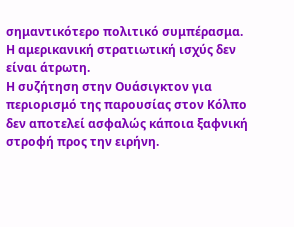σημαντικότερο πολιτικό συμπέρασμα.
Η αμερικανική στρατιωτική ισχύς δεν είναι άτρωτη.
Η συζήτηση στην Ουάσιγκτον για περιορισμό της παρουσίας στον Κόλπο δεν αποτελεί ασφαλώς κάποια ξαφνική στροφή προς την ειρήνη.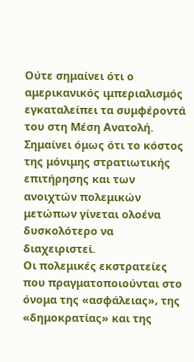Ούτε σημαίνει ότι ο αμερικανικός ιμπεριαλισμός εγκαταλείπει τα συμφέροντά του στη Μέση Ανατολή. Σημαίνει όμως ότι το κόστος της μόνιμης στρατιωτικής επιτήρησης και των ανοιχτών πολεμικών μετώπων γίνεται ολοένα δυσκολότερο να διαχειριστεί.
Οι πολεμικές εκστρατείες που πραγματοποιούνται στο όνομα της «ασφάλειας», της «δημοκρατίας» και της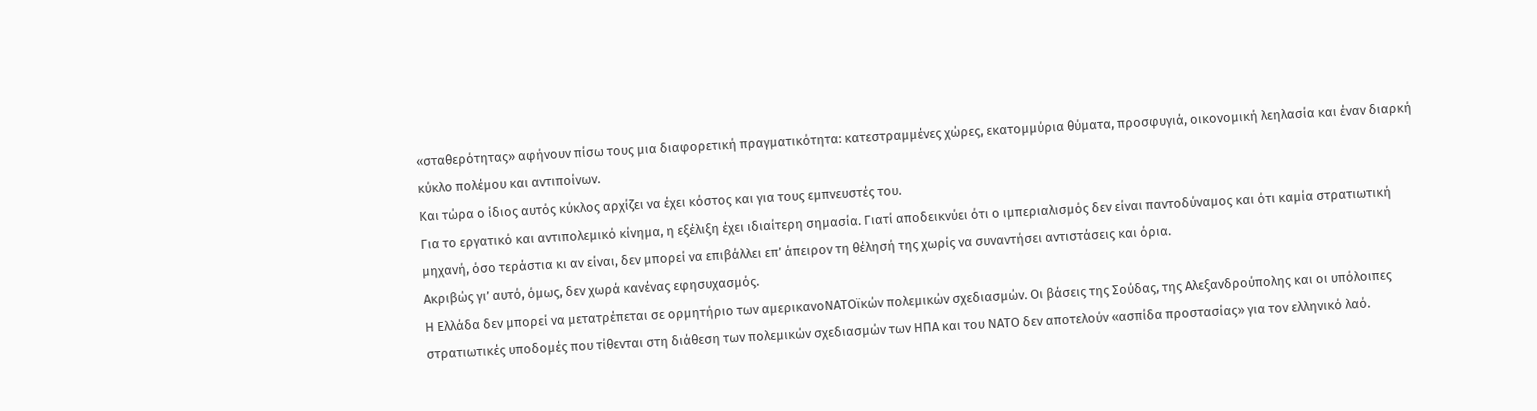«σταθερότητας» αφήνουν πίσω τους μια διαφορετική πραγματικότητα: κατεστραμμένες χώρες, εκατομμύρια θύματα, προσφυγιά, οικονομική λεηλασία και έναν διαρκή κύκλο πολέμου και αντιποίνων.
Και τώρα ο ίδιος αυτός κύκλος αρχίζει να έχει κόστος και για τους εμπνευστές του.
Για το εργατικό και αντιπολεμικό κίνημα, η εξέλιξη έχει ιδιαίτερη σημασία. Γιατί αποδεικνύει ότι ο ιμπεριαλισμός δεν είναι παντοδύναμος και ότι καμία στρατιωτική μηχανή, όσο τεράστια κι αν είναι, δεν μπορεί να επιβάλλει επ’ άπειρον τη θέλησή της χωρίς να συναντήσει αντιστάσεις και όρια.
Ακριβώς γι’ αυτό, όμως, δεν χωρά κανένας εφησυχασμός.
Η Ελλάδα δεν μπορεί να μετατρέπεται σε ορμητήριο των αμερικανοΝΑΤΟϊκών πολεμικών σχεδιασμών. Οι βάσεις της Σούδας, της Αλεξανδρούπολης και οι υπόλοιπες στρατιωτικές υποδομές που τίθενται στη διάθεση των πολεμικών σχεδιασμών των ΗΠΑ και του ΝΑΤΟ δεν αποτελούν «ασπίδα προστασίας» για τον ελληνικό λαό.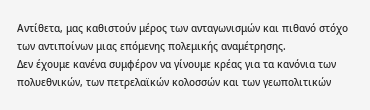Αντίθετα, μας καθιστούν μέρος των ανταγωνισμών και πιθανό στόχο των αντιποίνων μιας επόμενης πολεμικής αναμέτρησης.
Δεν έχουμε κανένα συμφέρον να γίνουμε κρέας για τα κανόνια των πολυεθνικών, των πετρελαϊκών κολοσσών και των γεωπολιτικών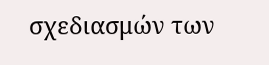σχεδιασμών των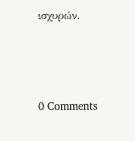ισχυρών.



0 Comments